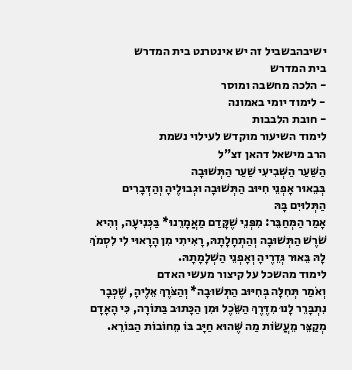ישיבהבשביל זה יש אינטרנט בית המדרש
בית המדרש
- הלכה מחשבה ומוסר
- לימוד יומי באמונה
- חובת הלבבות
לימוד השיעור מוקדש לעילוי נשמת
הרב מישאל דהאן זצ"ל
הַשַּׁעַר הַשְּׁבִיעִי שַׁעַר הַתְּשׁוּבָה
בְּבֵאוּר אָפְנֵי חִיּוּב הַתְּשׁוּבָה וּגְבוּלֶיהָ וְהַדְּבָרִים הַתְּלוּיִם בָּהּ
אָמַר הַמְּחַבֵּר: מִפְּנֵי שֶׁקָּדַם מַאֲמָרֵנוּ* בַּכְּנִיעָה, וְהִיא שֹׁרֶשׁ הַתְּשׁוּבָה וְהַתְחָלָתָהּ, רָאִיתִי מִן הָרָאוּי לִי לִסְמֹךְ לָהּ בֵּאוּר גְּדֵרֶיהָ וְאָפְנֵי הַשְׁלָמָתָהּ.
לימוד מהשכל על קיצור מעשי האדם
וְאֹמַר תְּחִלָּה בְּחִיּוּב הַתְּשׁוּבָה* וְהַצֹּרֶךְ אֵלֶיהָ, שֶׁכְּבָר נִתְבָּרֵר לָנוּ מִדֶּרֶךְ הַשֵּׂכֶל וּמִן הַכָּתוּב בַּתּוֹרָה, כִּי הָאָדָם מְקַצֵּר מֵעֲשׂוֹת מַה שֶּׁהוּא חַיָּב בּוֹ מֵחוֹבוֹת הַבּוֹרֵא.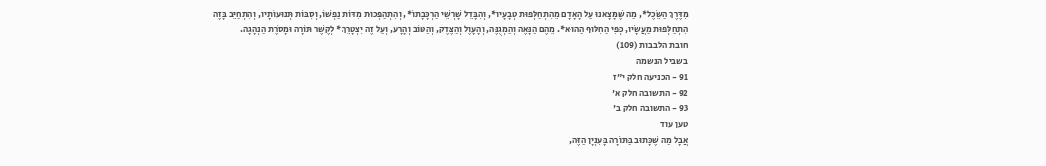מִדֶּרֶךְ הַשֵּׂכֶל*, מַה שֶּׁמָּצָאנוּ עַל הָאָדָם מֵהִתְחַלְּפוּת טְבָעָיו*, וְהִבָּדֵל שָׁרְשֵׁי הַרְכָּבָתוֹ*, וְהִתְהַפְּכוּת מִדּוֹת נַפְשׁוֹ, וְסִבּוֹת תְּנוּעוֹתָיו, וְהִתְחַיֵּב בָּזֶה הִתְחַלְּפוּת מַעֲשָׂיו, כְּפִי הַחִלּוּף הַהוּא*. מֵהֶם הַנָּאֶה וְהַמְגֻנֶּה, וְהָעָוֶל וְהַצֶּדֶק, וְהַטּוֹב וְהָרָע, וְעַל זֶה יִצְטָרֵךְ* לְקֶשֶׁר תּוֹרָה וּמָסֹרֶת הַנְהָגָה.
חובת הלבבות (109)
בשביל הנשמה
91 - הכניעה חלק י"ז
92 - התשובה חלק א'
93 - התשובה חלק ב'
טען עוד
אֲבָל מַה שֶּׁכָּתוּב בַּתּוֹרָה בָּעִנְיָן הַזֶּה,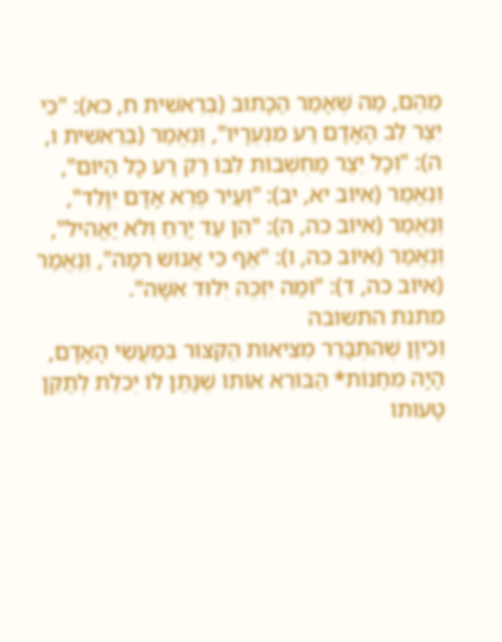מֵהֶם, מַה שֶּׁאָמַר הַכָּתוּב (בְּרֵאשִׁית ח, כא): "כִּי יֵצֶר לֵב הָאָדָם רַע מִנְּעֻרָיו", וְנֶאֱמַר (בְּרֵאשִׁית ו, ה): "וְכָל יֵצֶר מַחְשְׁבוֹת לִבּוֹ רַק רַע כָּל הַיּוֹם", וְנֶאֱמַר (אִיּוֹב יא, יב): "וְעַיִר פֶּרֶא אָדָם יִוָּלֵד", וְנֶאֱמַר (אִיּוֹב כה, ה): "הֵן עַד יָרֵחַ וְלֹא יַאֲהִיל", וְנֶאֱמַר (אִיּוֹב כה, ו): "אַף כִּי אֱנוֹשׁ רִמָּה", וְנֶאֱמַר (אִיּוֹב כה, ד): "וּמַה יִּזְכֶּה יְלוּד אִשָּׁה".
מתנת התשובה
וְכֵיוָן שֶׁהִתְבָּרֵר מְצִיאוּת הַקִּצּוּר בְּמַעֲשֵׂי הָאָדָם, הָיָה מֵחַנּוֹת* הַבּוֹרֵא אוֹתוֹ שֶׁנָּתַן לוֹ יְכֹלֶת לְתַקֵּן טָעוּתוֹ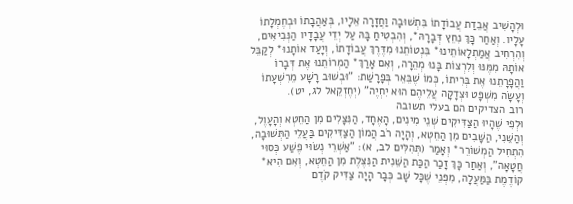וּלְהָשִׁיב אֲבֵדַת עֲבוֹדָתוֹ בִּתְשׁוּבָה וַחֲזָרָה אֵלָיו, בְּאַהֲבָתוֹ וּבְחֶמְלָתוֹ עָלָיו. וְאַחַר כָּךְ נִחֵץ דְּבָרָהּ*, וְהִבְטִיחַ בָּהּ עַל יְדֵי עֲבָדָיו הַנְּבִיאִים, וְהִרְחִיב אֲמַתְלָאוֹתֵינוּ* בִּנְטוֹתֵנוּ מִדֶּרֶךְ עֲבוֹדָתוֹ, וְיָעַד אוֹתָנוּ* לְקַבֵּל אוֹתָהּ מִמֶּנּוּ וְלִרְצוֹת בָּנוּ מְהֵרָה, וְאִם אָרַךְ* הַמְרוֹתֵנוּ אֶת דְּבָרוֹ וַהֲפָרָתֵנוּ אֶת בְּרִיתוֹ, כְּמוֹ שֶׁבֵּאֵר בְּפָרָשַׁת: "וּבְשׁוּב רָשָׁע מֵרִשְׁעָתוֹ וְעָשָׂה מִשְׁפָּט וּצְדָקָה עֲלֵיהֶם הוּא יִחְיֶה" (יְחֶזְקֵאל לג, יט).
רוב הצדיקים הם בעלי תשובה
וּלְפִי שֶׁהָיוּ הַצַּדִּיקִים שְׁנֵי מִינִים, הָאֶחָד, הַנִּצָּלִים מִן הַחֵטְא וְהָעָוֶל, וְהַשֵּׁנִי, הַשָּׁבִים מִן הַחֵטְא, וְהָיָה רֹב הֲמוֹן הַצַּדִּיקִים בַּעֲלֵי הַתְּשׁוּבָה, הִתְחִיל הַמְשׁוֹרֵר* וְאָמַר (תְּהִלִּים לב, א): "אַשְׁרֵי נְשׂוּי פֶשַׁע כְּסוּי חֲטָאָה", וְאַחַר כָּךְ זָכַר הַכַּת הַשֵּׁנִית הַנִּצֶּלֶת מִן הַחֵטְא, וְאִם הִיא* קוֹדֶמֶת בַּמַּעֲלָה, מִפְּנֵי שֶׁכָּל שָׁב כְּבָר הָיָה צַדִּיק קֹדֶם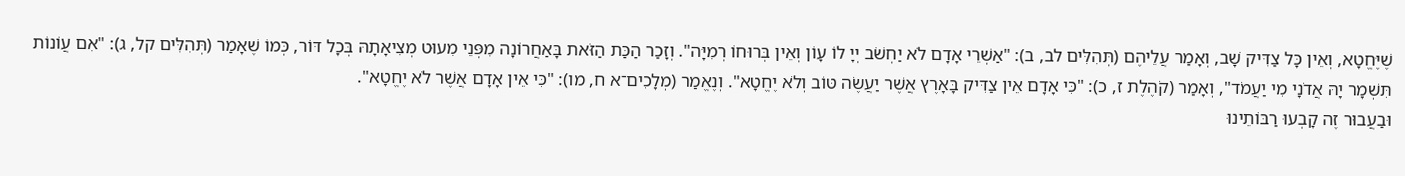שֶׁיֶּחֱטָא, וְאֵין כָּל צַדִּיק שָׁב, וְאָמַר עֲלֵיהֶם (תְּהִלִּים לב, ב): "אַשְׁרֵי אָדָם לֹא יַחְשֹׁב יְיָ לוֹ עָוֹן וְאֵין בְּרוּחוֹ רְמִיָּה". וְזָכַר הַכַּת הַזֹּאת בָּאַחֲרוֹנָה מִפְּנֵי מִעוּט מְצִיאָתָהּ בְּכָל דּוֹר, כְּמוֹ שֶׁאָמַר (תְּהִלִּים קל, ג): "אִם עֲוֹנוֹת תִּשְׁמָר יָהּ אֲדֹנָי מִי יַעֲמֹד", וְאָמַר (קֹהֶלֶת ז, כ): "כִּי אָדָם אֵין צַדִּיק בָּאָרֶץ אֲשֶׁר יַעֲשֶׂה טּוֹב וְלֹא יֶחֱטָא". וְנֶאֱמַר (מְלָכִים־א ח, מו): "כִּי אֵין אָדָם אֲשֶׁר לֹא יֶחֱטָא".
וּבַעֲבוּר זֶה קָבְעוּ רַבּוֹתֵינוּ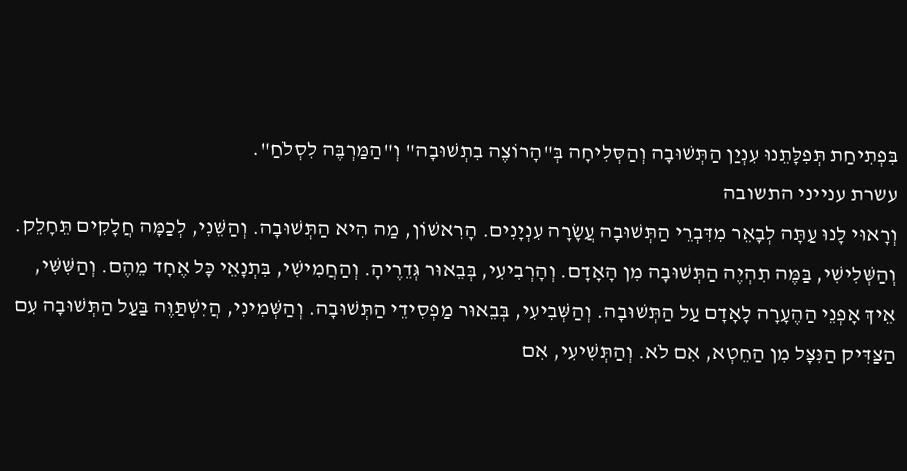בִּפְתִיחַת תְּפִלָּתֵנוּ עִנְיַן הַתְּשׁוּבָה וְהַסְּלִיחָה בְּ"הָרוֹצֶה בִתְשׁוּבָה" וְ"הַמַּרְבֶּה לִסְלֹחַ".
עשרת ענייני התשובה
וְרָאוּי לָנוּ עַתָּה לְבָאֵר מִדִּבְרֵי הַתְּשׁוּבָה עֲשָׂרָה עִנְיָנִים. הָרִאשׁוֹן, מַה הִיא הַתְּשׁוּבָה. וְהַשֵּׁנִי, לְכַמָּה חֲלָקִים תֵּחָלֵק. וְהַשְּׁלִישִׁי, בַּמֶּה תִהְיֶה הַתְּשׁוּבָה מִן הָאָדָם. וְהָרְבִיעִי, בְּבֵאוּר גְּדֵרֶיהָ. וְהַחֲמִישִׁי, בִּתְנָאֵי כָּל אֶחָד מֵהֶם. וְהַשִּׁשִּׁי, אֵיךְ אָפְנֵי הַהֶעָרָה לָאָדָם עַל הַתְּשׁוּבָה. וְהַשְּׁבִיעִי, בְּבֵאוּר מַפְסִידֵי הַתְּשׁוּבָה. וְהַשְּׁמִינִי, הֲיִשְׁתַּוֶּה בַּעַל הַתְּשׁוּבָה עִם הַצַּדִּיק הַנִּצָּל מִן הַחֵטְא, אִם לֹא. וְהַתְּשִׁיעִי, אִם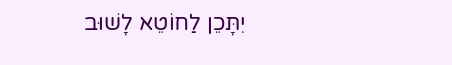יִתָּכֵן לַחוֹטֵא לָשׁוּב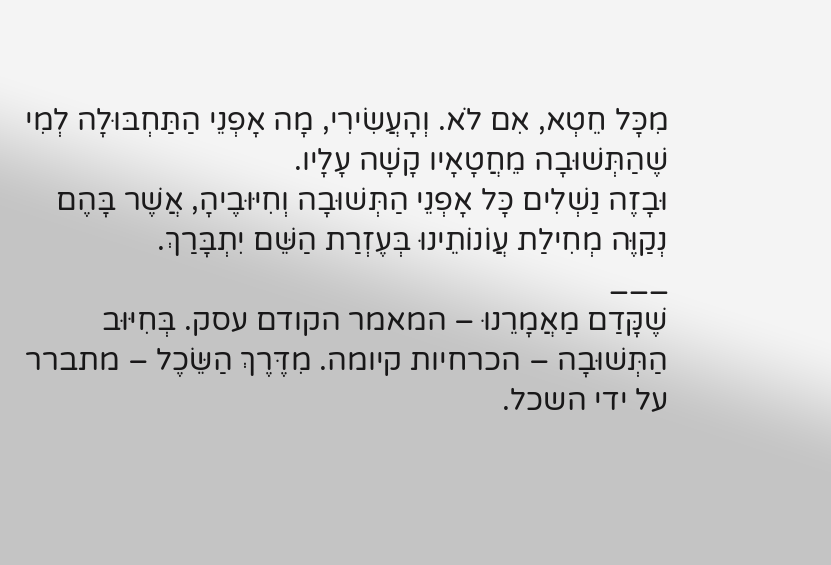מִכָּל חֵטְא, אִם לֹא. וְהָעֲשִׂירִי, מָה אָפְנֵי הַתַּחְבּוּלָה לְמִי שֶׁהַתְּשׁוּבָה מֵחֲטָאָיו קָשָׁה עָלָיו.
וּבָזֶה נַשְׁלִים כָּל אָפְנֵי הַתְּשׁוּבָה וְחִיּוּבֶיהָ, אֲשֶׁר בָּהֶם נְקַוֶּה מְחִילַת עֲוֹנוֹתֵינוּ בְּעֶזְרַת הַשֵּׁם יִתְבָּרַךְ.
___
שֶׁקָּדַם מַאֲמָרֵנוּ – המאמר הקודם עסק. בְּחִיּוּב הַתְּשׁוּבָה – הכרחיות קיומה. מִדֶּרֶךְ הַשֵּׂכֶל – מתברר על ידי השכל.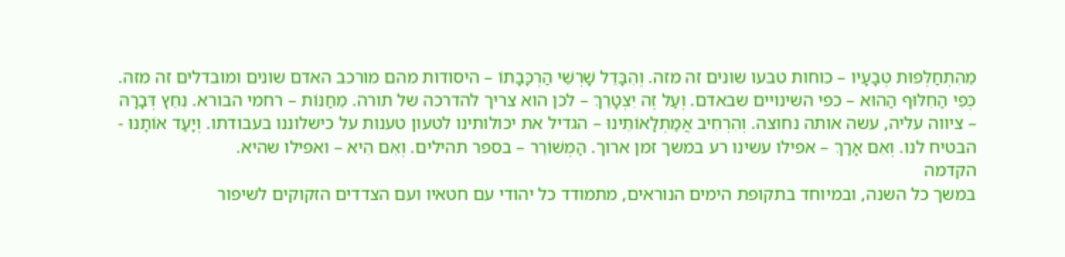מֵהִתְחַלְּפוּת טְבָעָיו – כוחות טבעו שונים זה מזה. וְהִבָּדֵל שָׁרְשֵׁי הַרְכָּבָתוֹ – היסודות מהם מורכב האדם שונים ומובדלים זה מזה. כְּפִי הַחִלּוּף הַהוּא – כפי השינויים שבאדם. וְעַל זֶה יִצְטָרֵךְ – לכן הוא צריך להדרכה של תורה. מֵחַנּוֹת – רחמי הבורא. נִחֵץ דְּבָרָהּ – ציווה עליה, עשה אותה נחוצה. וְהִרְחִיב אֲמַתְלָאוֹתֵינוּ – הגדיל את יכולותינו לטעון טענות על כישלוננו בעבודתו. וְיָעַד אוֹתָנוּ - הבטיח לנו. וְאִם אָרַךְ – אפילו עשינו רע במשך זמן ארוך. הַמְשׁוֹרֵר – בספר תהילים. וְאִם הִיא – ואפילו שהיא.
הקדמה
במשך כל השנה, ובמיוחד בתקופת הימים הנוראים, מתמודד כל יהודי עם חטאיו ועם הצדדים הזקוקים לשיפור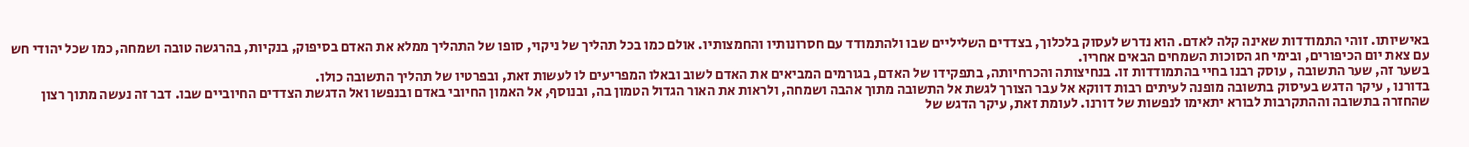באישיותו. זוהי התמודדות שאינה קלה לאדם. הוא נדרש לעסוק בלכלוך, בצדדים השליליים שבו ולהתמודד עם חסרונותיו והחמצותיו. אולם כמו בכל תהליך של ניקוי, סופו של התהליך ממלא את האדם בסיפוק, בנקיות, בהרגשה טובה ושמחה, כמו שכל יהודי חש עם צאת יום הכיפורים, ובימי חג הסוכות השמחים הבאים אחריו.
בשער זה, שער התשובה , עוסק רבנו בחיי בהתמודדות זו. בנחיצותה והכרחיותה, בתפקידו של האדם, בגורמים המביאים את האדם לשוב ובאלו המפריעים לו לעשות זאת, ובפרטיו של תהליך התשובה כולו.
בדורנו , עיקר הדגש בעיסוק בתשובה מופנה לעיתים רבות דווקא אל עבר הצורך לגשת אל התשובה מתוך אהבה ושמחה, ולראות את האור הגדול הטמון בה, ובנוסף, אל האמון החיובי באדם ובנפשו ואל הדגשת הצדדים החיוביים שבו. דבר זה נעשה מתוך רצון שהחזרה בתשובה וההתקרבות לבורא יתאימו לנפשות של דורנו. לעומת זאת, עיקר הדגש של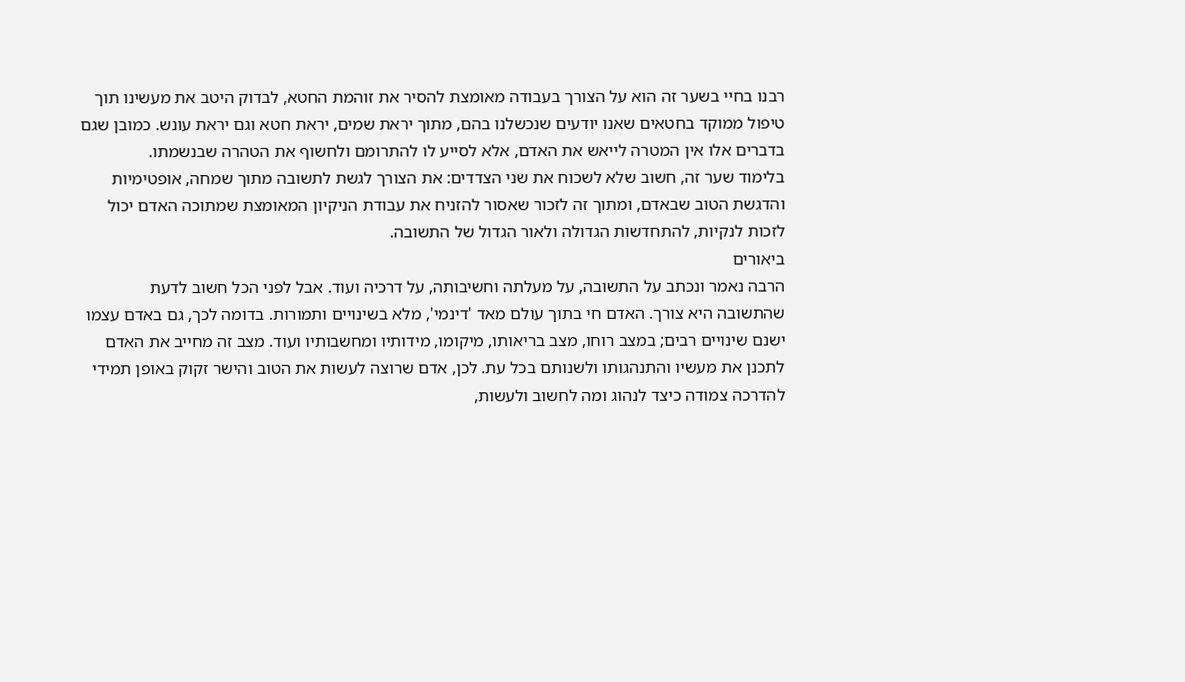רבנו בחיי בשער זה הוא על הצורך בעבודה מאומצת להסיר את זוהמת החטא, לבדוק היטב את מעשינו תוך טיפול ממוקד בחטאים שאנו יודעים שנכשלנו בהם, מתוך יראת שמים, יראת חטא וגם יראת עונש. כמובן שגם בדברים אלו אין המטרה לייאש את האדם, אלא לסייע לו להתרומם ולחשוף את הטהרה שבנשמתו.
בלימוד שער זה, חשוב שלא לשכוח את שני הצדדים: את הצורך לגשת לתשובה מתוך שמחה, אופטימיות והדגשת הטוב שבאדם, ומתוך זה לזכור שאסור להזניח את עבודת הניקיון המאומצת שמתוכה האדם יכול לזכות לנקיות, להתחדשות הגדולה ולאור הגדול של התשובה.
ביאורים
הרבה נאמר ונכתב על התשובה, על מעלתה וחשיבותה, על דרכיה ועוד. אבל לפני הכל חשוב לדעת שהתשובה היא צורך. האדם חי בתוך עולם מאד 'דינמי', מלא בשינויים ותמורות. בדומה לכך, גם באדם עצמו ישנם שינויים רבים; במצב רוחו, מצב בריאותו, מיקומו, מידותיו ומחשבותיו ועוד. מצב זה מחייב את האדם לתכנן את מעשיו והתנהגותו ולשנותם בכל עת. לכן, אדם שרוצה לעשות את הטוב והישר זקוק באופן תמידי להדרכה צמודה כיצד לנהוג ומה לחשוב ולעשות,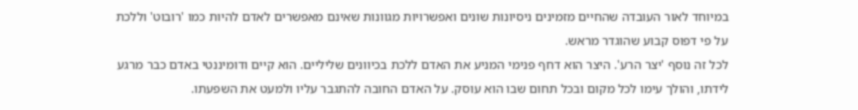במיוחד לאור העובדה שהחיים מזמינים ניסיונות שונים ואפשרויות מגוונות שאינם מאפשרים לאדם להיות כמו 'רובוט' וללכת על פי דפוס קבוע שהוגדר מראש.
לכל זה נוסף 'יצר הרע'. היצר הוא דחף פנימי המניע את האדם ללכת בכיוונים שליליים. הוא קיים ודומיננטי באדם כבר מרגע לידתו, והולך עימו לכל מקום ובכל תחום שבו הוא עוסק. על האדם החובה להתגבר עליו ולמעט את השפעתו.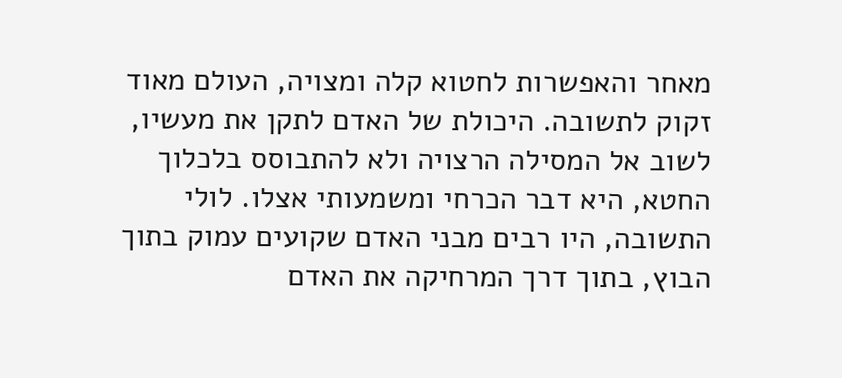מאחר והאפשרות לחטוא קלה ומצויה, העולם מאוד זקוק לתשובה. היכולת של האדם לתקן את מעשיו, לשוב אל המסילה הרצויה ולא להתבוסס בלכלוך החטא, היא דבר הכרחי ומשמעותי אצלו. לולי התשובה, היו רבים מבני האדם שקועים עמוק בתוך הבוץ, בתוך דרך המרחיקה את האדם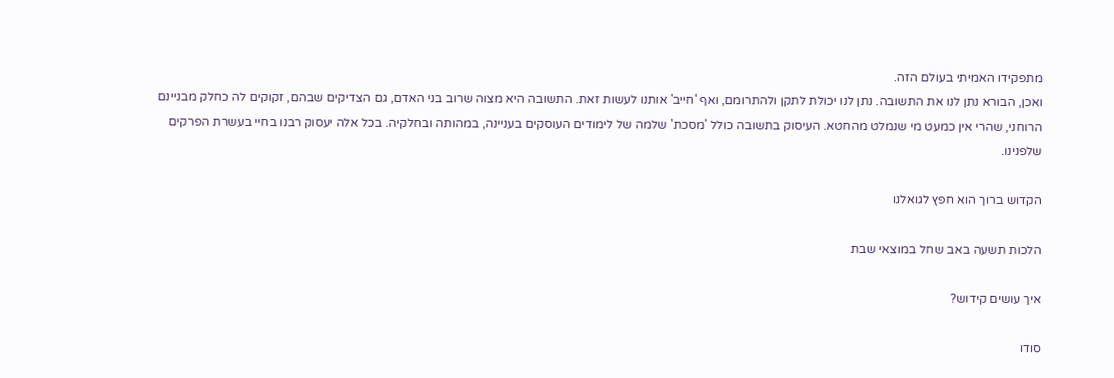מתפקידו האמיתי בעולם הזה.
ואכן, הבורא נתן לנו את התשובה. נתן לנו יכולת לתקן ולהתרומם, ואף 'חייב' אותנו לעשות זאת. התשובה היא מצוה שרוב בני האדם, גם הצדיקים שבהם, זקוקים לה כחלק מבניינם הרוחני, שהרי אין כמעט מי שנמלט מהחטא. העיסוק בתשובה כולל 'מסכת' שלמה של לימודים העוסקים בעניינה, במהותה ובחלקיה. בכל אלה יעסוק רבנו בחיי בעשרת הפרקים שלפנינו.

הקדוש ברוך הוא חפץ לגואלנו

הלכות תשעה באב שחל במוצאי שבת

איך עושים קידוש?

סודו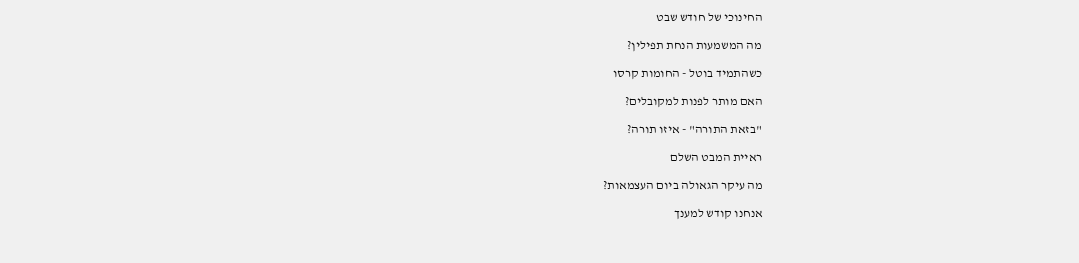החינוכי של חודש שבט

מה המשמעות הנחת תפילין?

כשהתמיד בוטל - החומות קרסו

האם מותר לפנות למקובלים?

"בזאת התורה" - איזו תורה?

ראיית המבט השלם

מה עיקר הגאולה ביום העצמאות?

אנחנו קודש למענך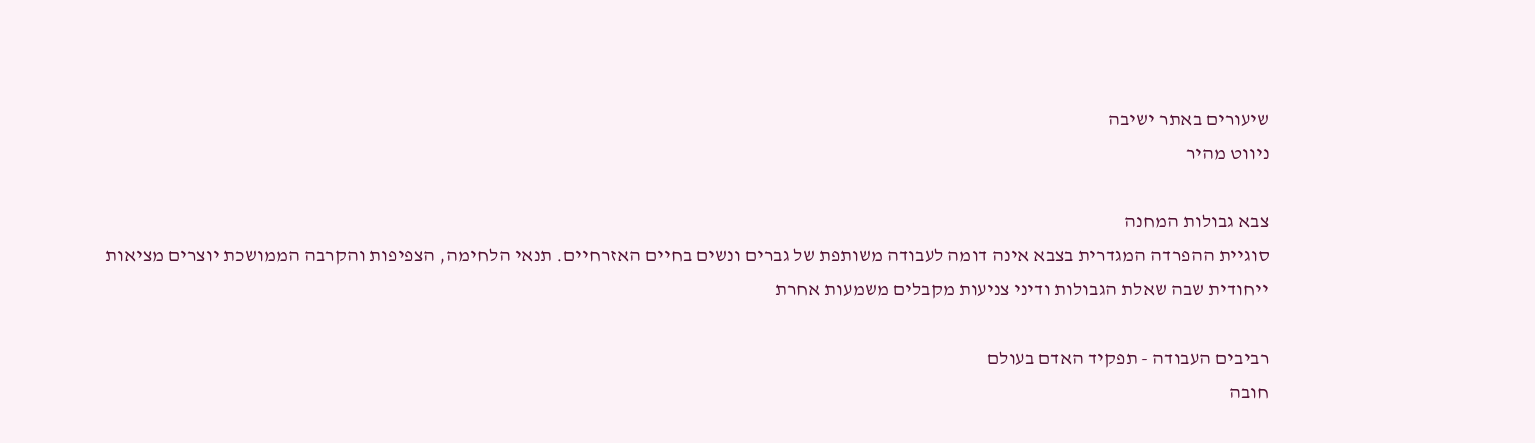שיעורים באתר ישיבה
ניווט מהיר

צבא גבולות המחנה
סוגיית ההפרדה המגדרית בצבא אינה דומה לעבודה משותפת של גברים ונשים בחיים האזרחיים. תנאי הלחימה, הצפיפות והקרבה הממושכת יוצרים מציאות ייחודית שבה שאלת הגבולות ודיני צניעות מקבלים משמעות אחרת

רביבים העבודה - תפקיד האדם בעולם
חובה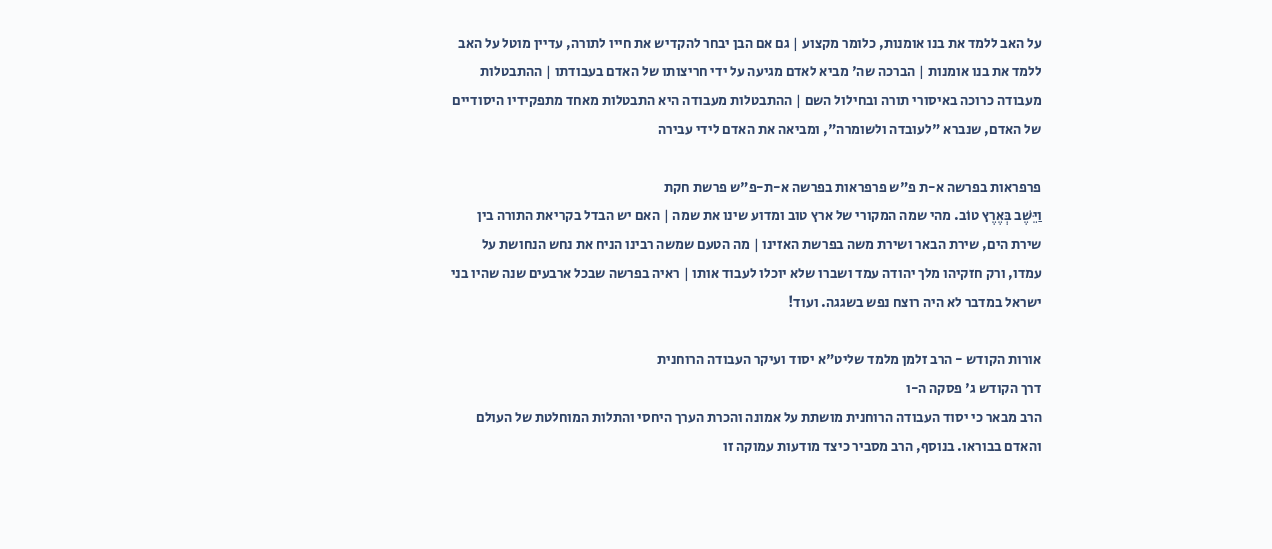על האב ללמד את בנו אומנות, כלומר מקצוע | גם אם הבן יבחר להקדיש את חייו לתורה, עדיין מוטל על האב ללמד את בנו אומנות | הברכה שה' מביא לאדם מגיעה על ידי חריצותו של האדם בעבודתו | ההתבטלות מעבודה כרוכה באיסורי תורה ובחילול השם | ההתבטלות מעבודה היא התבטלות מאחד מתפקידיו היסודיים של האדם, שנברא "לעובדה ולשומרה", ומביאה את האדם לידי עבירה

פרפראות בפרשה א-ת פ"ש פרפראות בפרשה א-ת-פ"ש פרשת חקת
וַיֵּשֶׁב בְּאֶרֶץ טוֹב. מהי שמה המקורי של ארץ טוב ומדוע שינו את שמה | האם יש הבדל בקריאת התורה בין שירת הים, שירת הבאר ושירת משה בפרשת האזינו | מה הטעם שמשה רבינו הניח את נחש הנחושת על עמדו, ורק חזקיהו מלך יהודה עמד ושברו שלא יוכלו לעבוד אותו | ראיה בפרשה שבכל ארבעים שנה שהיו בני ישראל במדבר לא היה רוצח נפש בשגגה. ועוד!

אורות הקודש - הרב זלמן מלמד שליט"א יסוד ועיקר העבודה הרוחנית
דרך הקודש ג' פסקה ה-ו
הרב מבאר כי יסוד העבודה הרוחנית מושתת על אמונה והכרת הערך היחסי והתלות המוחלטת של העולם והאדם בבוראו. בנוסף, הרב מסביר כיצד מודעות עמוקה זו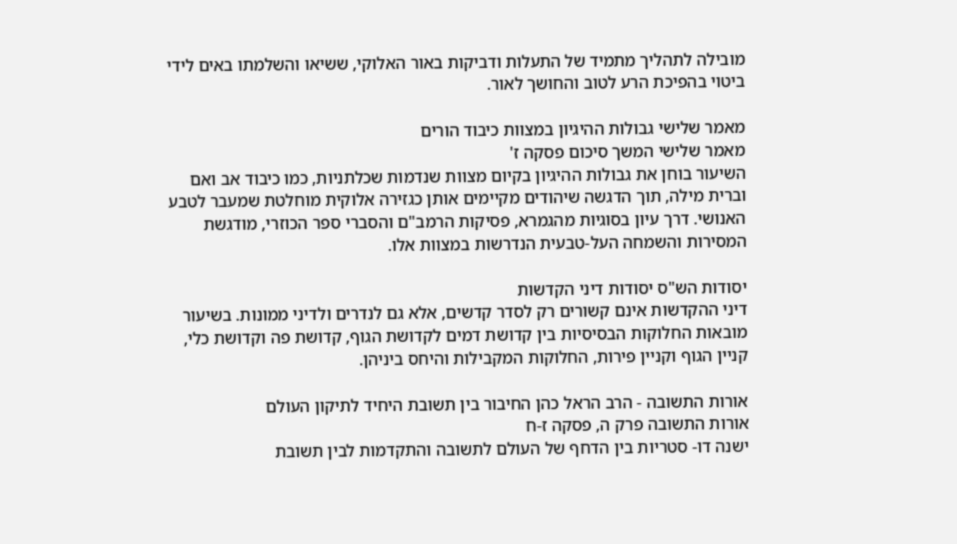מובילה לתהליך מתמיד של התעלות ודביקות באור האלוקי, ששיאו והשלמתו באים לידי ביטוי בהפיכת הרע לטוב והחושך לאור.

מאמר שלישי גבולות ההיגיון במצוות כיבוד הורים
מאמר שלישי המשך סיכום פסקה ז'
השיעור בוחן את גבולות ההיגיון בקיום מצוות שנדמות שכלתניות, כמו כיבוד אב ואם וברית מילה, תוך הדגשה שיהודים מקיימים אותן כגזירה אלוקית מוחלטת שמעבר לטבע האנושי. דרך עיון בסוגיות מהגמרא, פסיקות הרמב"ם והסברי ספר הכוזרי, מודגשת המסירות והשמחה העל-טבעית הנדרשות במצוות אלו.

יסודות הש"ס יסודות דיני הקדשות
דיני ההקדשות אינם קשורים רק לסדר קדשים, אלא גם לנדרים ולדיני ממונות. בשיעור מובאות החלוקות הבסיסיות בין קדושת דמים לקדושת הגוף, קדושת פה וקדושת כלי, קניין הגוף וקניין פירות, החלוקות המקבילות והיחס ביניהן.

אורות התשובה - הרב הראל כהן החיבור בין תשובת היחיד לתיקון העולם
אורות התשובה פרק ה, פסקה ז-ח
ישנה דו- סטריות בין הדחף של העולם לתשובה והתקדמות לבין תשובת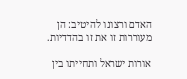האדם ורצונו להיטיב: הן מעוררות זו את זו בהדדיות.

אורות ישראל ותחייתו בין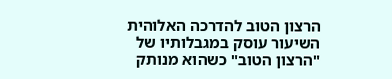הרצון הטוב להדרכה האלוהית
השיעור עוסק במגבלותיו של "הרצון הטוב" כשהוא מנותק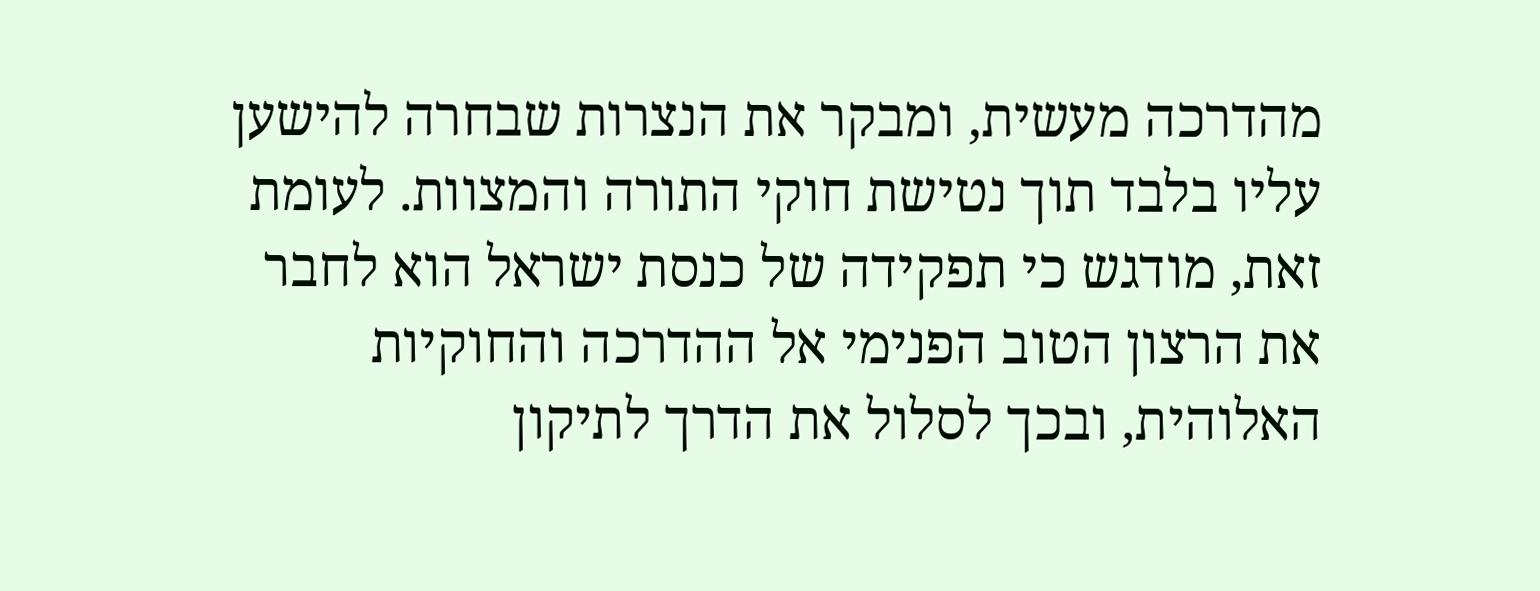מהדרכה מעשית, ומבקר את הנצרות שבחרה להישען עליו בלבד תוך נטישת חוקי התורה והמצוות. לעומת זאת, מודגש כי תפקידה של כנסת ישראל הוא לחבר את הרצון הטוב הפנימי אל ההדרכה והחוקיות האלוהית, ובכך לסלול את הדרך לתיקון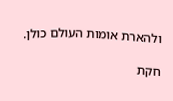ולהארת אומות העולם כולן.

חקת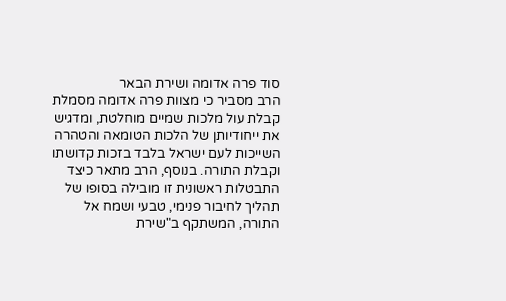סוד פרה אדומה ושירת הבאר
הרב מסביר כי מצוות פרה אדומה מסמלת קבלת עול מלכות שמיים מוחלטת, ומדגיש את ייחודיותן של הלכות הטומאה והטהרה השייכות לעם ישראל בלבד בזכות קדושתו וקבלת התורה. בנוסף, הרב מתאר כיצד התבטלות ראשונית זו מובילה בסופו של תהליך לחיבור פנימי, טבעי ושמח אל התורה, המשתקף ב"שירת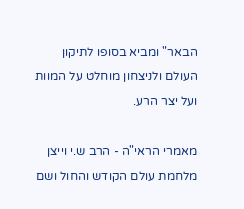הבאר" ומביא בסופו לתיקון העולם ולניצחון מוחלט על המוות ועל יצר הרע.

מאמרי הראי"ה - הרב ש.י וייצן מלחמת עולם הקודש והחול ושם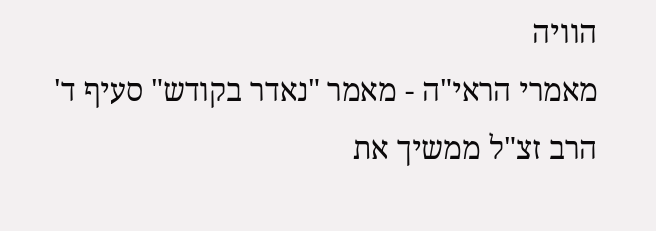הוויה
מאמרי הראי"ה - מאמר "נאדר בקודש" סעיף ד'
הרב זצ"ל ממשיך את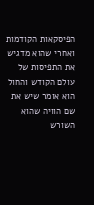הפיסקאות הקודמות ואחרי שהוא מדגיש את התפיסות של עולם הקודש והחול הוא אומר שיש את שם הוויה שהוא השורש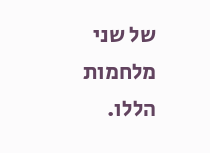של שני מלחמות הללו.